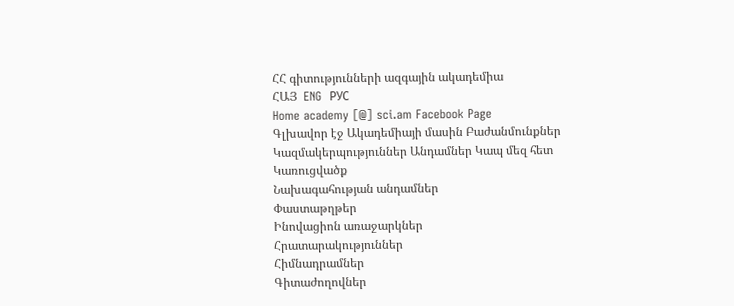ՀՀ գիտությունների ազգային ակադեմիա
ՀԱՅ  ENG  РУС
Home academy [@] sci.am Facebook Page
Գլխավոր էջ Ակադեմիայի մասին Բաժանմունքներ Կազմակերպություններ Անդամներ Կապ մեզ հետ
Կառուցվածք
Նախագահության անդամներ
Փաստաթղթեր
Ինովացիոն առաջարկներ
Հրատարակություններ
Հիմնադրամներ
Գիտաժողովներ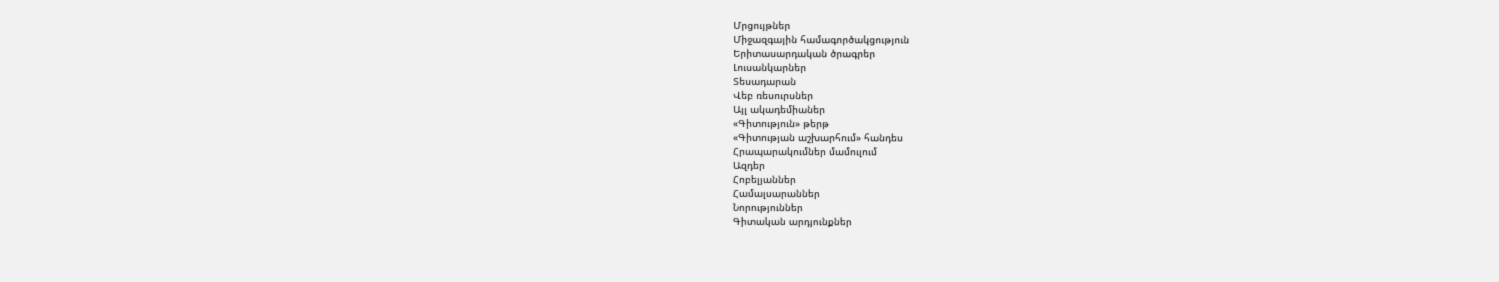Մրցույթներ
Միջազգային համագործակցություն
Երիտասարդական ծրագրեր
Լուսանկարներ
Տեսադարան
Վեբ ռեսուրսներ
Այլ ակադեմիաներ
«Գիտություն» թերթ
«Գիտության աշխարհում» հանդես
Հրապարակումներ մամուլում
Ազդեր
Հոբելյաններ
Համալսարաններ
Նորություններ
Գիտական արդյունքներ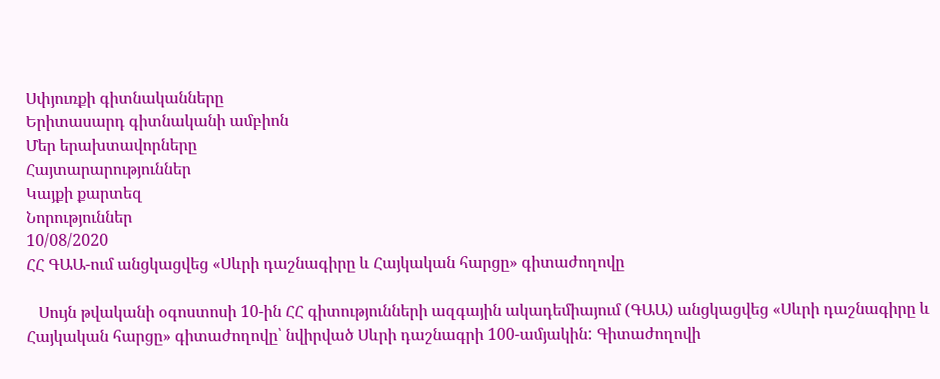Սփյուռքի գիտնականները
Երիտասարդ գիտնականի ամբիոն
Մեր երախտավորները
Հայտարարություններ
Կայքի քարտեզ
Նորություններ
10/08/2020
ՀՀ ԳԱԱ-ում անցկացվեց «Սևրի դաշնագիրը և Հայկական հարցը» գիտաժողովը

   Սույն թվականի օգոստոսի 10-ին ՀՀ գիտությունների ազգային ակադեմիայում (ԳԱԱ) անցկացվեց «Սևրի դաշնագիրը և Հայկական հարցը» գիտաժողովը՝ նվիրված Սևրի դաշնագրի 100-ամյակին: Գիտաժողովի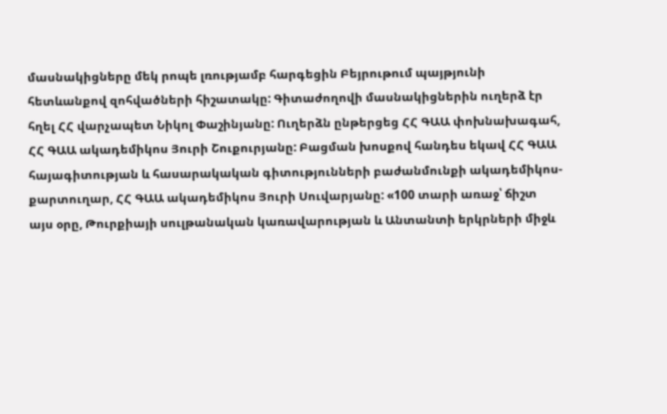մասնակիցները մեկ րոպե լռությամբ հարգեցին Բեյրութում պայթյունի հետևանքով զոհվածների հիշատակը: Գիտաժողովի մասնակիցներին ուղերձ էր հղել ՀՀ վարչապետ Նիկոլ Փաշինյանը: Ուղերձն ընթերցեց ՀՀ ԳԱԱ փոխնախագահ, ՀՀ ԳԱԱ ակադեմիկոս Յուրի Շուքուրյանը: Բացման խոսքով հանդես եկավ ՀՀ ԳԱԱ հայագիտության և հասարակական գիտությունների բաժանմունքի ակադեմիկոս-քարտուղար, ՀՀ ԳԱԱ ակադեմիկոս Յուրի Սուվարյանը: «100 տարի առաջ՝ ճիշտ այս օրը, Թուրքիայի սուլթանական կառավարության և Անտանտի երկրների միջև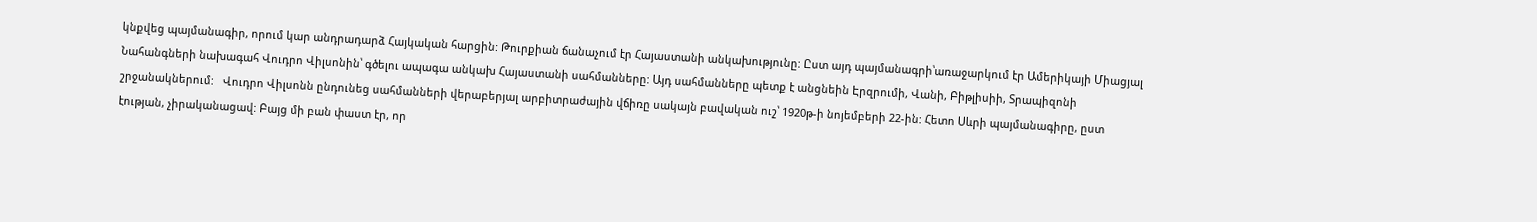կնքվեց պայմանագիր, որում կար անդրադարձ Հայկական հարցին: Թուրքիան ճանաչում էր Հայաստանի անկախությունը: Ըստ այդ պայմանագրի՝առաջարկում էր Ամերիկայի Միացյալ Նահանգների նախագահ Վուդրո Վիլսոնին՝ գծելու ապագա անկախ Հայաստանի սահմանները: Այդ սահմանները պետք է անցնեին Էրզրումի, Վանի, Բիթլիսիի, Տրապիզոնի շրջանակներում:   Վուդրո Վիլսոնն ընդունեց սահմանների վերաբերյալ արբիտրաժային վճիռը սակայն բավական ուշ՝ 1920թ-ի նոյեմբերի 22-ին: Հետո Սևրի պայմանագիրը, ըստ էության, չիրականացավ: Բայց մի բան փաստ էր, որ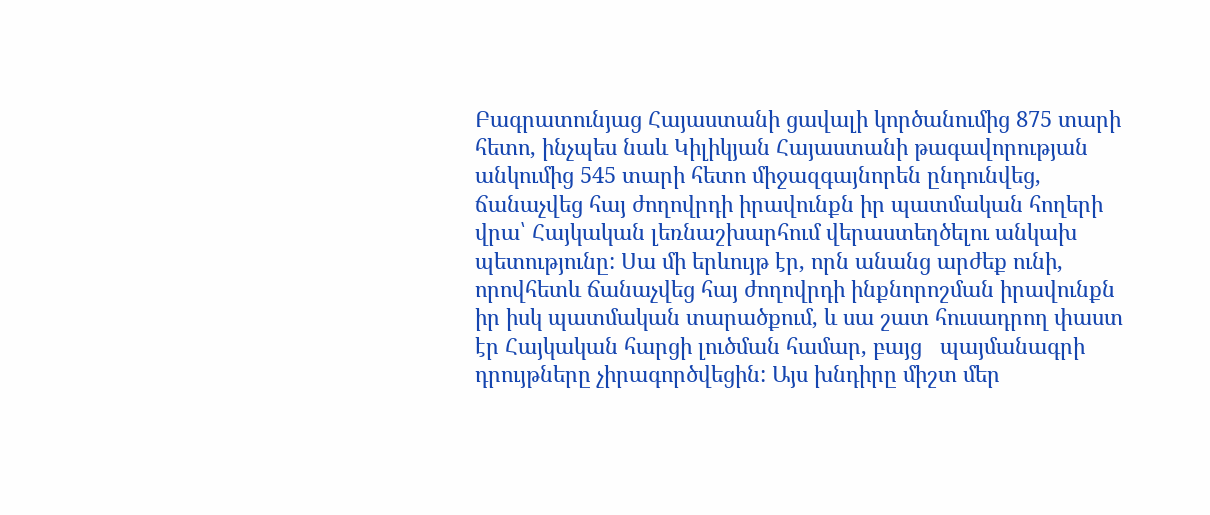Բագրատունյաց Հայաստանի ցավալի կործանումից 875 տարի հետո, ինչպես նաև Կիլիկյան Հայաստանի թագավորության անկումից 545 տարի հետո միջազգայնորեն ընդունվեց, ճանաչվեց հայ ժողովրդի իրավունքն իր պատմական հողերի վրա՝ Հայկական լեռնաշխարհում վերաստեղծելու անկախ պետությունը: Սա մի երևույթ էր, որն անանց արժեք ունի, որովհետև ճանաչվեց հայ ժողովրդի ինքնորոշման իրավունքն իր իսկ պատմական տարածքում, և սա շատ հուսադրող փաստ էր Հայկական հարցի լուծման համար, բայց   պայմանագրի դրույթները չիրագործվեցին: Այս խնդիրը միշտ մեր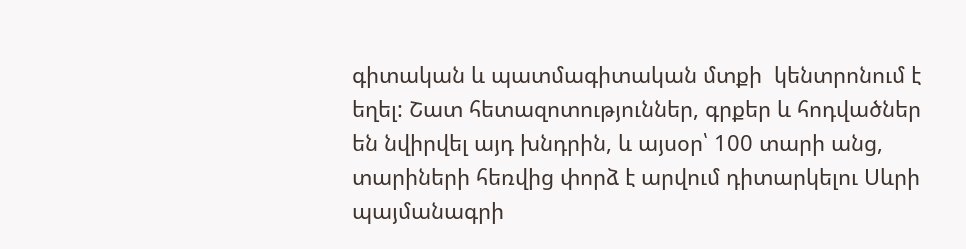գիտական և պատմագիտական մտքի  կենտրոնում է եղել: Շատ հետազոտություններ, գրքեր և հոդվածներ են նվիրվել այդ խնդրին, և այսօր՝ 100 տարի անց, տարիների հեռվից փորձ է արվում դիտարկելու Սևրի պայմանագրի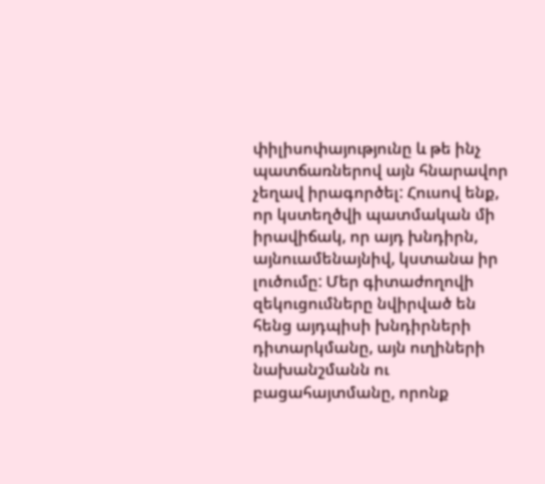փիլիսոփայությունը և թե ինչ պատճառներով այն հնարավոր չեղավ իրագործել: Հուսով ենք, որ կստեղծվի պատմական մի իրավիճակ, որ այդ խնդիրն, այնուամենայնիվ, կստանա իր լուծումը: Մեր գիտաժողովի զեկուցումները նվիրված են հենց այդպիսի խնդիրների դիտարկմանը, այն ուղիների նախանշմանն ու բացահայտմանը, որոնք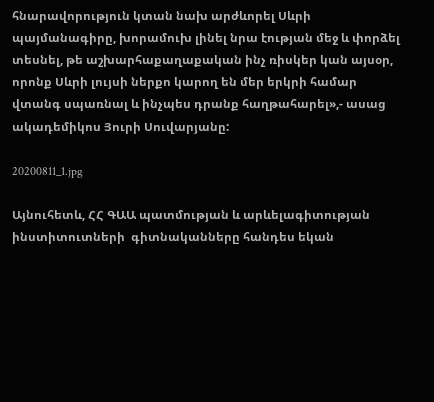հնարավորություն կտան նախ արժևորել Սևրի պայմանագիրը, խորամուխ լինել նրա էության մեջ և փորձել տեսնել, թե աշխարհաքաղաքական ինչ ռիսկեր կան այսօր, որոնք Սևրի լույսի ներքո կարող են մեր երկրի համար վտանգ սպառնալ և ինչպես դրանք հաղթահարել»,- ասաց ակադեմիկոս Յուրի Սուվարյանը:

20200811_1.jpg

Այնուհետև, ՀՀ ԳԱԱ պատմության և արևելագիտության ինստիտուտների  գիտնականները հանդես եկան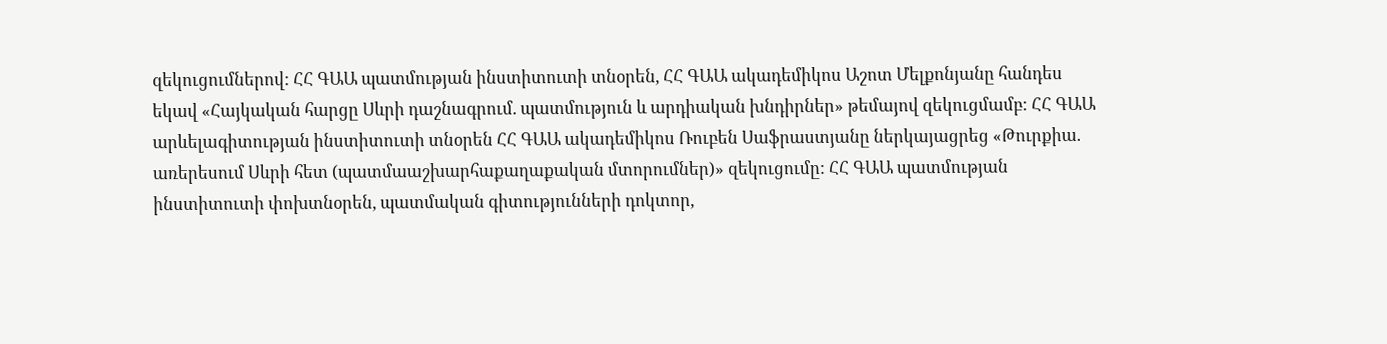զեկուցումներով: ՀՀ ԳԱԱ պատմության ինստիտուտի տնօրեն, ՀՀ ԳԱԱ ակադեմիկոս Աշոտ Մելքոնյանը հանդես եկավ «Հայկական հարցը Սևրի դաշնագրում. պատմություն և արդիական խնդիրներ» թեմայով զեկուցմամբ: ՀՀ ԳԱԱ արևելագիտության ինստիտուտի տնօրեն ՀՀ ԳԱԱ ակադեմիկոս Ռուբեն Սաֆրաստյանը ներկայացրեց «Թուրքիա. առերեսում Սևրի հետ (պատմաաշխարհաքաղաքական մտորումներ)» զեկուցումը: ՀՀ ԳԱԱ պատմության  ինստիտուտի փոխտնօրեն, պատմական գիտությունների դոկտոր,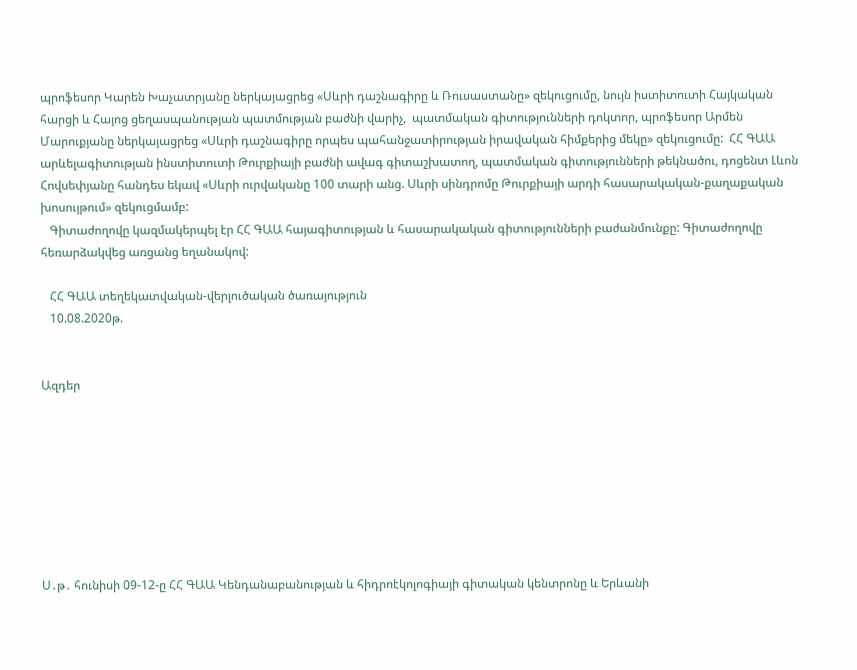պրոֆեսոր Կարեն Խաչատրյանը ներկայացրեց «Սևրի դաշնագիրը և Ռուսաստանը» զեկուցումը, նույն իստիտուտի Հայկական հարցի և Հայոց ցեղասպանության պատմության բաժնի վարիչ,  պատմական գիտությունների դոկտոր, պրոֆեսոր Արմեն Մարուքյանը ներկայացրեց «Սևրի դաշնագիրը որպես պահանջատիրության իրավական հիմքերից մեկը» զեկուցումը:  ՀՀ ԳԱԱ արևելագիտության ինստիտուտի Թուրքիայի բաժնի ավագ գիտաշխատող, պատմական գիտությունների թեկնածու, դոցենտ Լևոն Հովսեփյանը հանդես եկավ «Սևրի ուրվականը 100 տարի անց. Սևրի սինդրոմը Թուրքիայի արդի հասարակական-քաղաքական խոսույթում» զեկուցմամբ:
   Գիտաժողովը կազմակերպել էր ՀՀ ԳԱԱ հայագիտության և հասարակական գիտությունների բաժանմունքը: Գիտաժողովը հեռարձակվեց առցանց եղանակով:

   ՀՀ ԳԱԱ տեղեկատվական-վերլուծական ծառայություն
   10.08.2020թ.


Ազդեր








Ս․թ․ հունիսի 09-12-ը ՀՀ ԳԱԱ Կենդանաբանության և հիդրոէկոլոգիայի գիտական կենտրոնը և Երևանի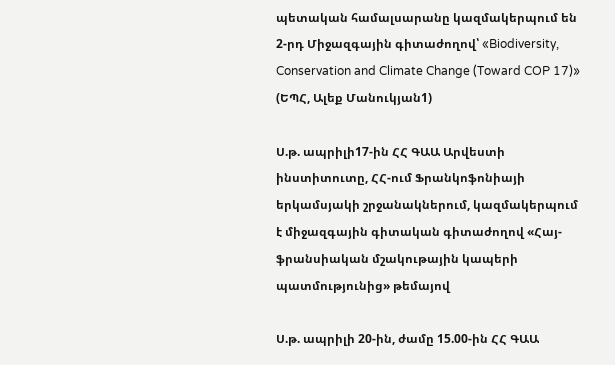պետական համալսարանը կազմակերպում են 2-րդ Միջազգային գիտաժողով՝ «Biodiversity, Conservation and Climate Change (Toward COP 17)» (ԵՊՀ, Ալեք Մանուկյան1)

Ս.թ. ապրիլի17-ին ՀՀ ԳԱԱ Արվեստի ինստիտուտը, ՀՀ-ում Ֆրանկոֆոնիայի երկամսյակի շրջանակներում, կազմակերպում է միջազգային գիտական գիտաժողով «Հայ-ֆրանսիական մշակութային կապերի պատմությունից» թեմայով

Ս.թ. ապրիլի 20-ին, ժամը 15.00-ին ՀՀ ԳԱԱ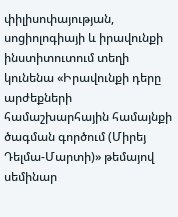փիլիսոփայության, սոցիոլոգիայի և իրավունքի ինստիտուտում տեղի կունենա «Իրավունքի դերը արժեքների համաշխարհային համայնքի ծագման գործում (Միրեյ Դելմա-Մարտի)» թեմայով սեմինար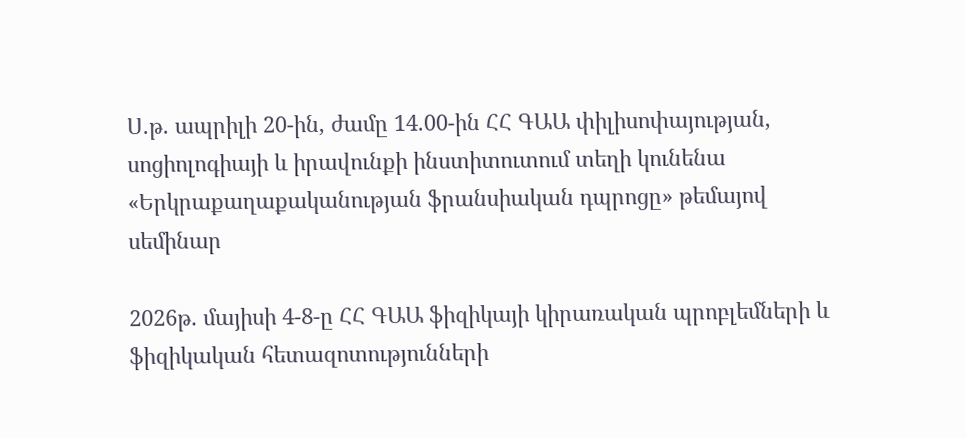Ս.թ. ապրիլի 20-ին, ժամը 14.00-ին ՀՀ ԳԱԱ փիլիսոփայության, սոցիոլոգիայի և իրավունքի ինստիտուտում տեղի կունենա «Երկրաքաղաքականության ֆրանսիական դպրոցը» թեմայով սեմինար

2026թ. մայիսի 4-8-ը ՀՀ ԳԱԱ ֆիզիկայի կիրառական պրոբլեմների և ֆիզիկական հետազոտությունների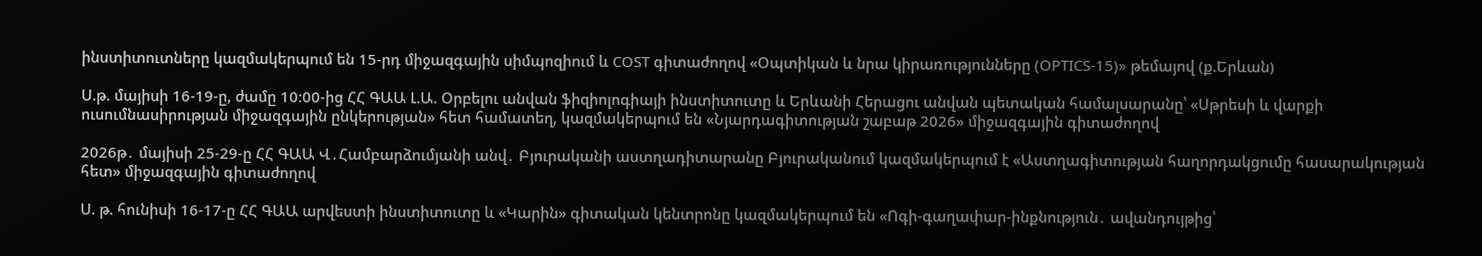ինստիտուտները կազմակերպում են 15-րդ միջազգային սիմպոզիում և COST գիտաժողով «Օպտիկան և նրա կիրառությունները (OPTICS-15)» թեմայով (ք.Երևան)

Ս.թ. մայիսի 16-19-ը, ժամը 10։00-ից ՀՀ ԳԱԱ Լ.Ա. Օրբելու անվան ֆիզիոլոգիայի ինստիտուտը և Երևանի Հերացու անվան պետական համալսարանը՝ «Սթրեսի և վարքի ուսումնասիրության միջազգային ընկերության» հետ համատեղ, կազմակերպում են «Նյարդագիտության շաբաթ 2026» միջազգային գիտաժողով

2026թ․ մայիսի 25-29-ը ՀՀ ԳԱԱ Վ․Համբարձումյանի անվ․ Բյուրականի աստղադիտարանը Բյուրականում կազմակերպում է «Աստղագիտության հաղորդակցումը հասարակության հետ» միջազգային գիտաժողով

Ս. թ. հունիսի 16-17-ը ՀՀ ԳԱԱ արվեստի ինստիտուտը և «Կարին» գիտական կենտրոնը կազմակերպում են «Ոգի-գաղափար-ինքնություն․ ավանդույթից՝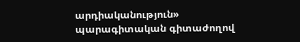արդիականություն» պարագիտական գիտաժողով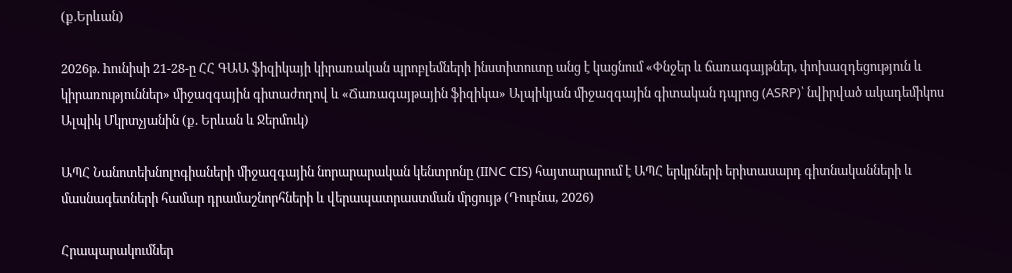(ք.Երևան)

2026թ. hունիսի 21-28-ը ՀՀ ԳԱԱ ֆիզիկայի կիրառական պրոբլեմների ինստիտուտը անց է կացնում «Փնջեր և ճառագայթներ, փոխազդեցություն և կիրառություններ» միջազգային գիտաժողով և «Ճառագայթային ֆիզիկա» Ալպիկյան միջազգային գիտական դպրոց (ASRP)՝ նվիրված ակադեմիկոս Ալպիկ Մկրտչյանին (ք. Երևան և Ջերմուկ)

ԱՊՀ Նանոտեխնոլոգիաների միջազգային նորարարական կենտրոնը (IINC CIS) հայտարարում է ԱՊՀ երկրների երիտասարդ գիտնականների և մասնագետների համար դրամաշնորհների և վերապատրաստման մրցույթ (Դուբնա, 2026)

Հրապարակումներ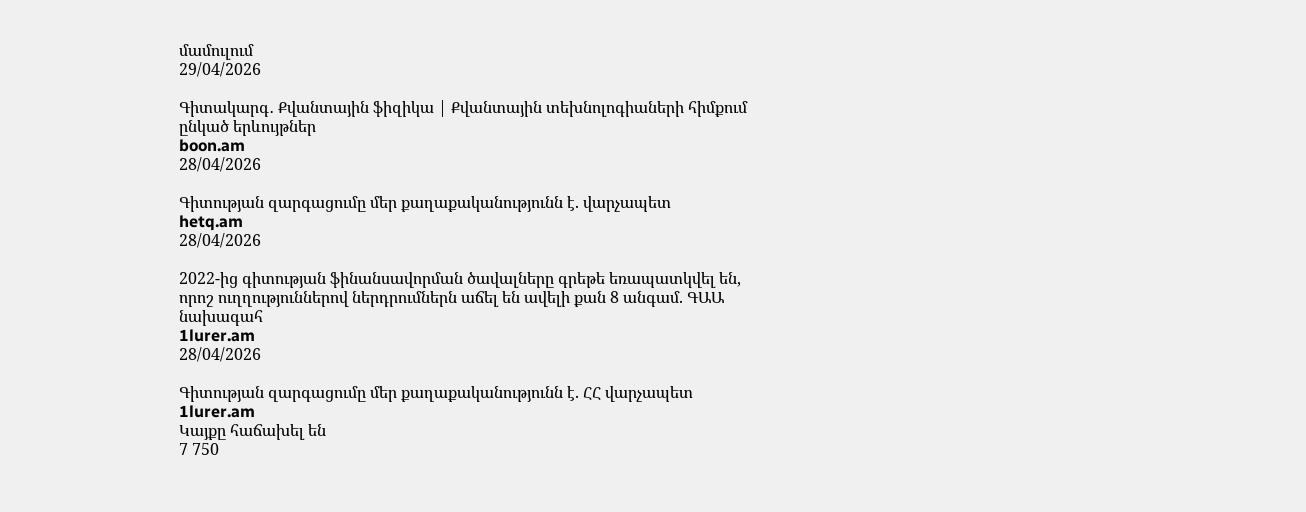մամուլում
29/04/2026

Գիտակարգ․ Քվանտային ֆիզիկա | Քվանտային տեխնոլոգիաների հիմքում ընկած երևույթներ
boon.am
28/04/2026

Գիտության զարգացումը մեր քաղաքականությունն է. վարչապետ
hetq.am
28/04/2026

2022-ից գիտության ֆինանսավորման ծավալները գրեթե եռապատկվել են, որոշ ուղղություններով ներդրումներն աճել են ավելի քան 8 անգամ. ԳԱԱ նախագահ
1lurer.am
28/04/2026

Գիտության զարգացումը մեր քաղաքականությունն է. ՀՀ վարչապետ
1lurer.am
Կայքը հաճախել են
7 750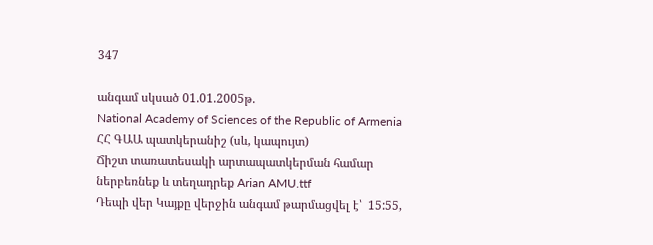347

անգամ սկսած 01.01.2005թ.
National Academy of Sciences of the Republic of Armenia
ՀՀ ԳԱԱ պատկերանիշ (սև, կապույտ)
Ճիշտ տառատեսակի արտապատկերման համար ներբեռնեք և տեղադրեք Arian AMU.ttf
Դեպի վեր Կայքը վերջին անգամ թարմացվել է՝  15:55,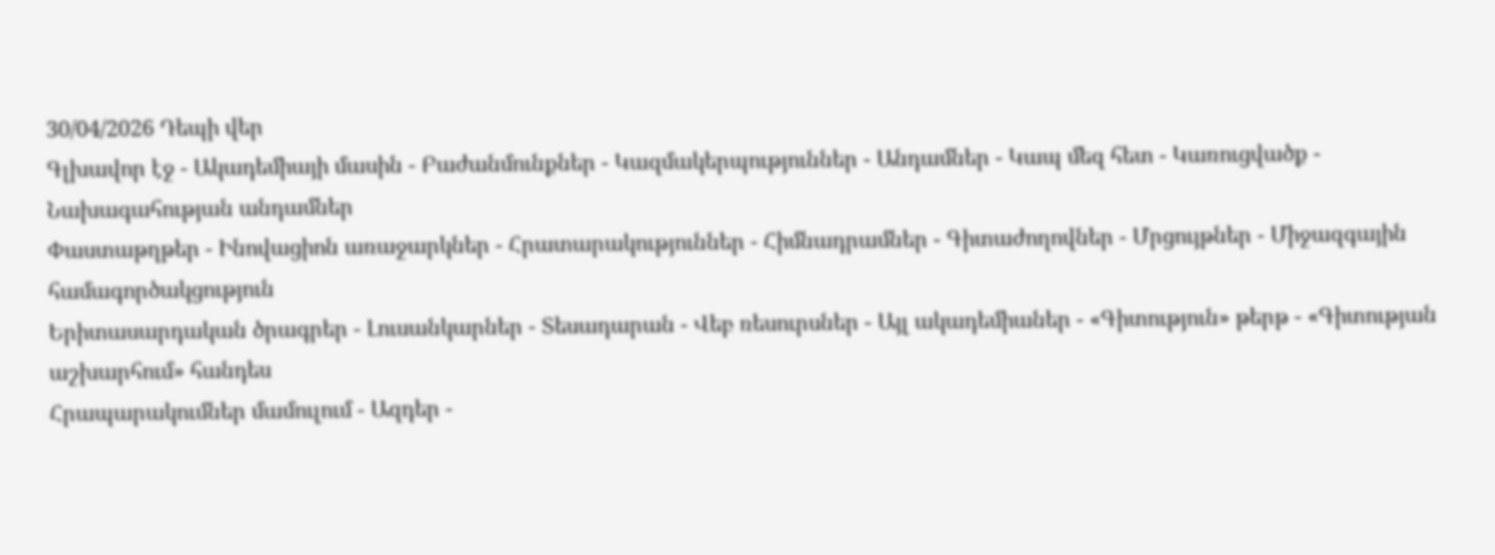30/04/2026 Դեպի վեր
Գլխավոր էջ - Ակադեմիայի մասին - Բաժանմունքներ - Կազմակերպություններ - Անդամներ - Կապ մեզ հետ - Կառուցվածք - Նախագահության անդամներ
Փաստաթղթեր - Ինովացիոն առաջարկներ - Հրատարակություններ - Հիմնադրամներ - Գիտաժողովներ - Մրցույթներ - Միջազգային համագործակցություն
Երիտասարդական ծրագրեր - Լուսանկարներ - Տեսադարան - Վեբ ռեսուրսներ - Այլ ակադեմիաներ - «Գիտություն» թերթ - «Գիտության աշխարհում» հանդես
Հրապարակումներ մամուլում - Ազդեր -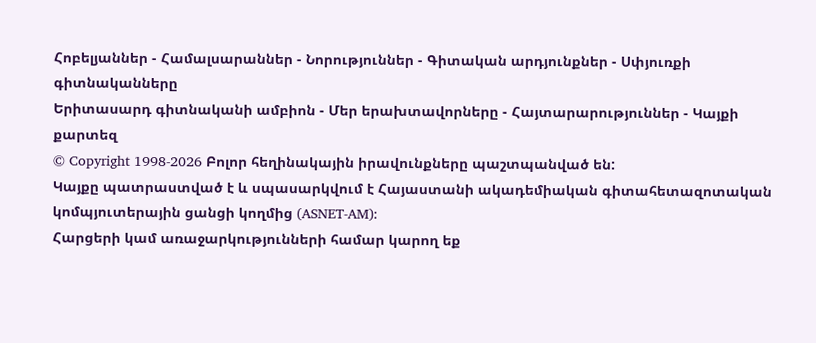Հոբելյաններ - Համալսարաններ - Նորություններ - Գիտական արդյունքներ - Սփյուռքի գիտնականները
Երիտասարդ գիտնականի ամբիոն - Մեր երախտավորները - Հայտարարություններ - Կայքի քարտեզ
© Copyright 1998-2026 Բոլոր հեղինակային իրավունքները պաշտպանված են:
Կայքը պատրաստված է և սպասարկվում է Հայաստանի ակադեմիական գիտահետազոտական կոմպյուտերային ցանցի կողմից (ASNET-AM):
Հարցերի կամ առաջարկությունների համար կարող եք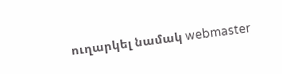ուղարկել նամակ webmaster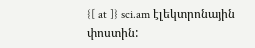{[ at ]} sci.am էլեկտրոնային փոստին: